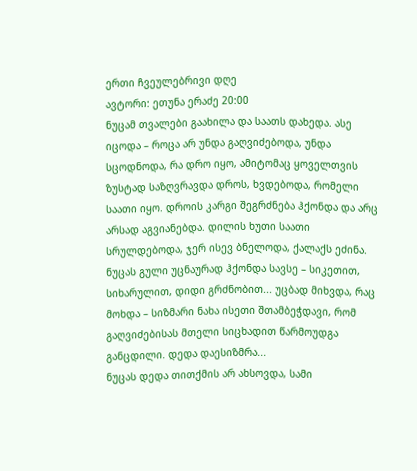ერთი ჩვეულებრივი დღე
ავტორი: ეთუნა ერაძე 20:00
ნუცამ თვალები გაახილა და საათს დახედა. ასე იცოდა – როცა არ უნდა გაღვიძებოდა, უნდა სცოდნოდა, რა დრო იყო, ამიტომაც ყოველთვის ზუსტად საზღვრავდა დროს, ხვდებოდა, რომელი საათი იყო. დროის კარგი შეგრძნება ჰქონდა და არც არსად აგვიანებდა. დილის ხუთი საათი სრულდებოდა, ჯერ ისევ ბნელოდა, ქალაქს ეძინა. ნუცას გული უცნაურად ჰქონდა სავსე – სიკეთით, სიხარულით, დიდი გრძნობით... უცბად მიხვდა, რაც მოხდა – სიზმარი ნახა ისეთი შთამბეჭდავი, რომ გაღვიძებისას მთელი სიცხადით წარმოუდგა განცდილი. დედა დაესიზმრა...
ნუცას დედა თითქმის არ ახსოვდა, სამი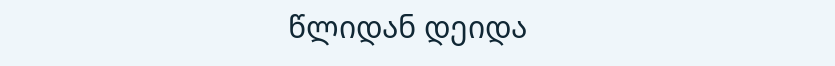წლიდან დეიდა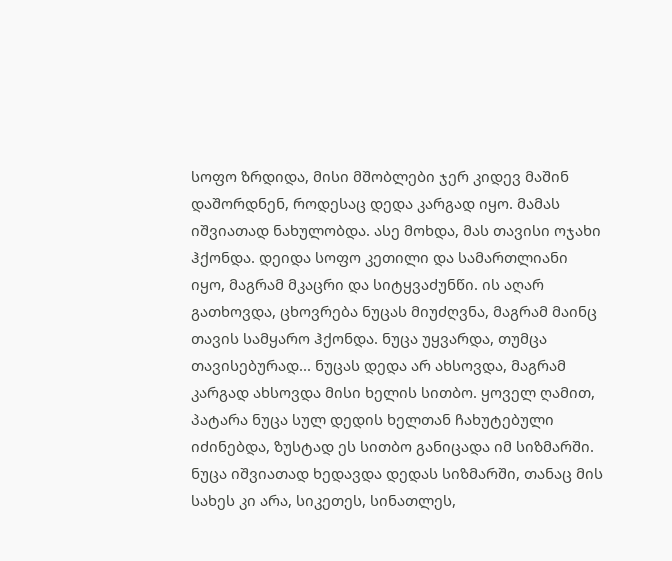სოფო ზრდიდა, მისი მშობლები ჯერ კიდევ მაშინ დაშორდნენ, როდესაც დედა კარგად იყო. მამას იშვიათად ნახულობდა. ასე მოხდა, მას თავისი ოჯახი ჰქონდა. დეიდა სოფო კეთილი და სამართლიანი იყო, მაგრამ მკაცრი და სიტყვაძუნწი. ის აღარ გათხოვდა, ცხოვრება ნუცას მიუძღვნა, მაგრამ მაინც თავის სამყარო ჰქონდა. ნუცა უყვარდა, თუმცა თავისებურად... ნუცას დედა არ ახსოვდა, მაგრამ კარგად ახსოვდა მისი ხელის სითბო. ყოველ ღამით, პატარა ნუცა სულ დედის ხელთან ჩახუტებული იძინებდა, ზუსტად ეს სითბო განიცადა იმ სიზმარში. ნუცა იშვიათად ხედავდა დედას სიზმარში, თანაც მის სახეს კი არა, სიკეთეს, სინათლეს,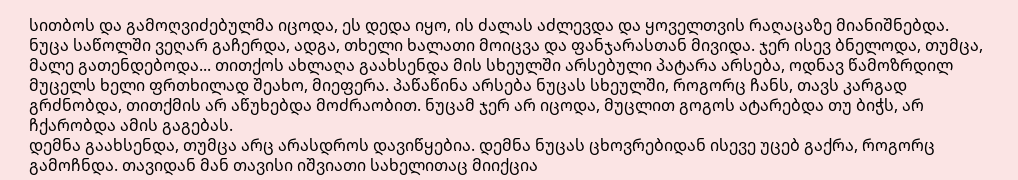სითბოს და გამოღვიძებულმა იცოდა, ეს დედა იყო, ის ძალას აძლევდა და ყოველთვის რაღაცაზე მიანიშნებდა.
ნუცა საწოლში ვეღარ გაჩერდა, ადგა, თხელი ხალათი მოიცვა და ფანჯარასთან მივიდა. ჯერ ისევ ბნელოდა, თუმცა, მალე გათენდებოდა... თითქოს ახლაღა გაახსენდა მის სხეულში არსებული პატარა არსება, ოდნავ წამოზრდილ მუცელს ხელი ფრთხილად შეახო, მიეფერა. პაწაწინა არსება ნუცას სხეულში, როგორც ჩანს, თავს კარგად გრძნობდა, თითქმის არ აწუხებდა მოძრაობით. ნუცამ ჯერ არ იცოდა, მუცლით გოგოს ატარებდა თუ ბიჭს, არ ჩქარობდა ამის გაგებას.
დემნა გაახსენდა, თუმცა არც არასდროს დავიწყებია. დემნა ნუცას ცხოვრებიდან ისევე უცებ გაქრა, როგორც გამოჩნდა. თავიდან მან თავისი იშვიათი სახელითაც მიიქცია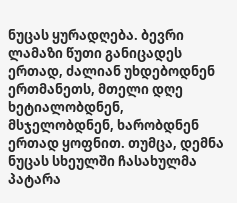ნუცას ყურადღება. ბევრი ლამაზი წუთი განიცადეს ერთად, ძალიან უხდებოდნენ ერთმანეთს, მთელი დღე ხეტიალობდნენ, მსჯელობდნენ, ხარობდნენ ერთად ყოფნით. თუმცა, დემნა ნუცას სხეულში ჩასახულმა პატარა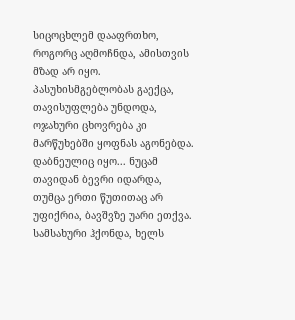სიცოცხლემ დააფრთხო, როგორც აღმოჩნდა, ამისთვის მზად არ იყო. პასუხისმგებლობას გაექცა, თავისუფლება უნდოდა, ოჯახური ცხოვრება კი მარწუხებში ყოფნას აგონებდა. დაბნეულიც იყო... ნუცამ თავიდან ბევრი იდარდა, თუმცა ერთი წუთითაც არ უფიქრია, ბავშვზე უარი ეთქვა. სამსახური ჰქონდა, ხელს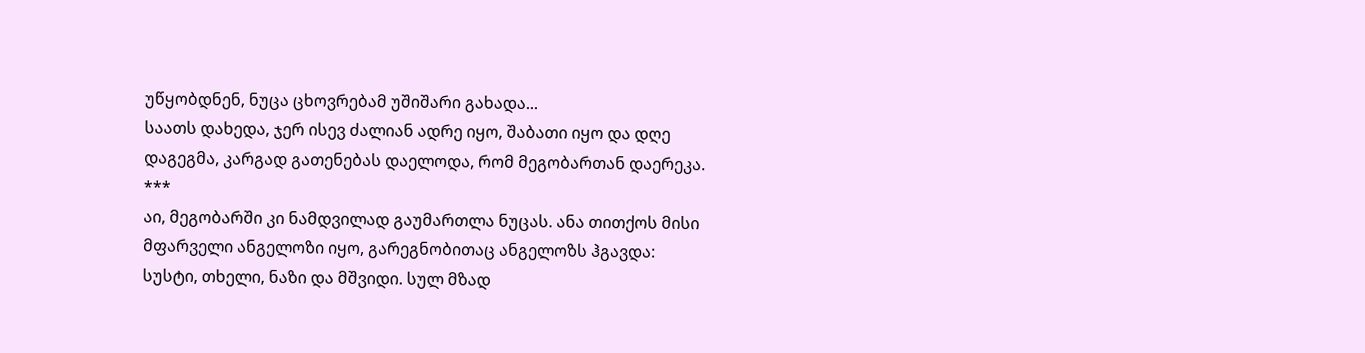უწყობდნენ, ნუცა ცხოვრებამ უშიშარი გახადა...
საათს დახედა, ჯერ ისევ ძალიან ადრე იყო, შაბათი იყო და დღე დაგეგმა, კარგად გათენებას დაელოდა, რომ მეგობართან დაერეკა.
***
აი, მეგობარში კი ნამდვილად გაუმართლა ნუცას. ანა თითქოს მისი მფარველი ანგელოზი იყო, გარეგნობითაც ანგელოზს ჰგავდა: სუსტი, თხელი, ნაზი და მშვიდი. სულ მზად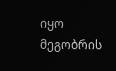იყო მეგობრის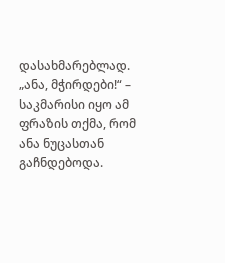დასახმარებლად.
„ანა, მჭირდები!“ – საკმარისი იყო ამ ფრაზის თქმა, რომ ანა ნუცასთან გაჩნდებოდა.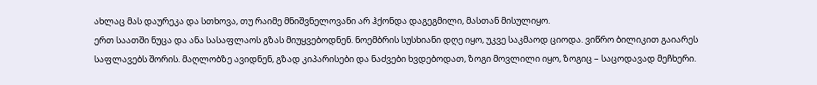ახლაც მას დაურეკა და სთხოვა, თუ რაიმე მნიშვნელოვანი არ ჰქონდა დაგეგმილი, მასთან მისულიყო.
ერთ საათში ნუცა და ანა სასაფლაოს გზას მიუყვებოდნენ. ნოემბრის სუსხიანი დღე იყო, უკვე საკმაოდ ციოდა. ვიწრო ბილიკით გაიარეს საფლავებს შორის. მაღლობზე ავიდნენ, გზად კიპარისები და ნაძვები ხვდებოდათ, ზოგი მოვლილი იყო, ზოგიც – საცოდავად მეჩხერი.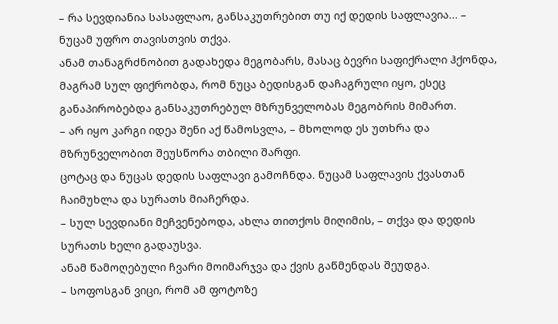– რა სევდიანია სასაფლაო, განსაკუთრებით თუ იქ დედის საფლავია... – ნუცამ უფრო თავისთვის თქვა.
ანამ თანაგრძნობით გადახედა მეგობარს, მასაც ბევრი საფიქრალი ჰქონდა, მაგრამ სულ ფიქრობდა, რომ ნუცა ბედისგან დაჩაგრული იყო, ესეც განაპირობებდა განსაკუთრებულ მზრუნველობას მეგობრის მიმართ.
– არ იყო კარგი იდეა შენი აქ წამოსვლა, – მხოლოდ ეს უთხრა და მზრუნველობით შეუსწორა თბილი შარფი.
ცოტაც და ნუცას დედის საფლავი გამოჩნდა. ნუცამ საფლავის ქვასთან ჩაიმუხლა და სურათს მიაჩერდა.
– სულ სევდიანი მეჩვენებოდა, ახლა თითქოს მიღიმის, – თქვა და დედის სურათს ხელი გადაუსვა.
ანამ წამოღებული ჩვარი მოიმარჯვა და ქვის გაწმენდას შეუდგა.
– სოფოსგან ვიცი, რომ ამ ფოტოზე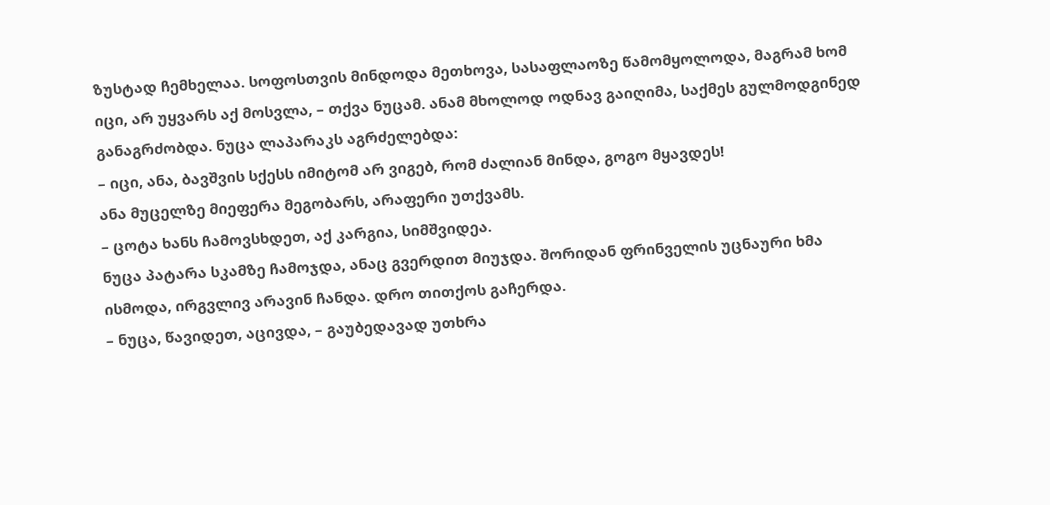ზუსტად ჩემხელაა. სოფოსთვის მინდოდა მეთხოვა, სასაფლაოზე წამომყოლოდა, მაგრამ ხომ იცი, არ უყვარს აქ მოსვლა, – თქვა ნუცამ. ანამ მხოლოდ ოდნავ გაიღიმა, საქმეს გულმოდგინედ განაგრძობდა. ნუცა ლაპარაკს აგრძელებდა:
– იცი, ანა, ბავშვის სქესს იმიტომ არ ვიგებ, რომ ძალიან მინდა, გოგო მყავდეს!
ანა მუცელზე მიეფერა მეგობარს, არაფერი უთქვამს.
– ცოტა ხანს ჩამოვსხდეთ, აქ კარგია, სიმშვიდეა.
ნუცა პატარა სკამზე ჩამოჯდა, ანაც გვერდით მიუჯდა. შორიდან ფრინველის უცნაური ხმა ისმოდა, ირგვლივ არავინ ჩანდა. დრო თითქოს გაჩერდა.
– ნუცა, წავიდეთ, აცივდა, – გაუბედავად უთხრა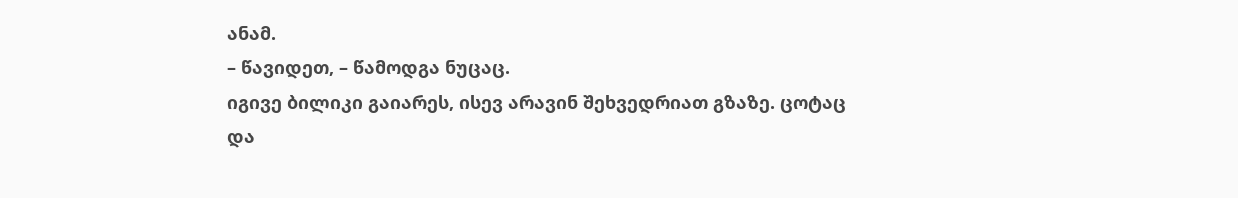ანამ.
– წავიდეთ, – წამოდგა ნუცაც.
იგივე ბილიკი გაიარეს, ისევ არავინ შეხვედრიათ გზაზე. ცოტაც და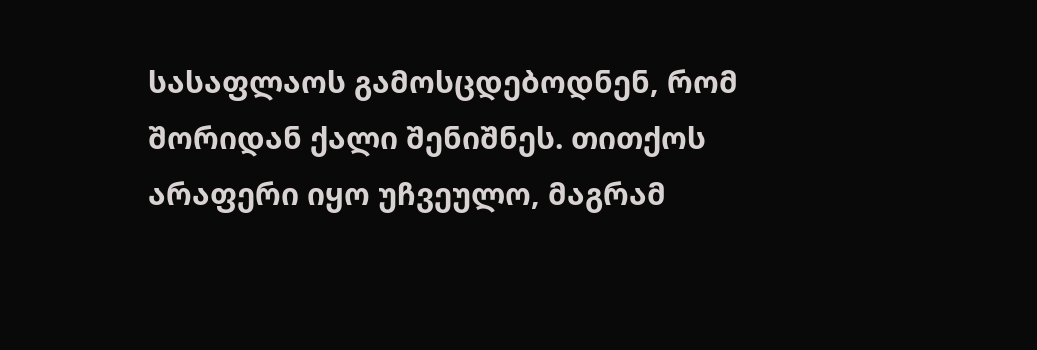სასაფლაოს გამოსცდებოდნენ, რომ შორიდან ქალი შენიშნეს. თითქოს არაფერი იყო უჩვეულო, მაგრამ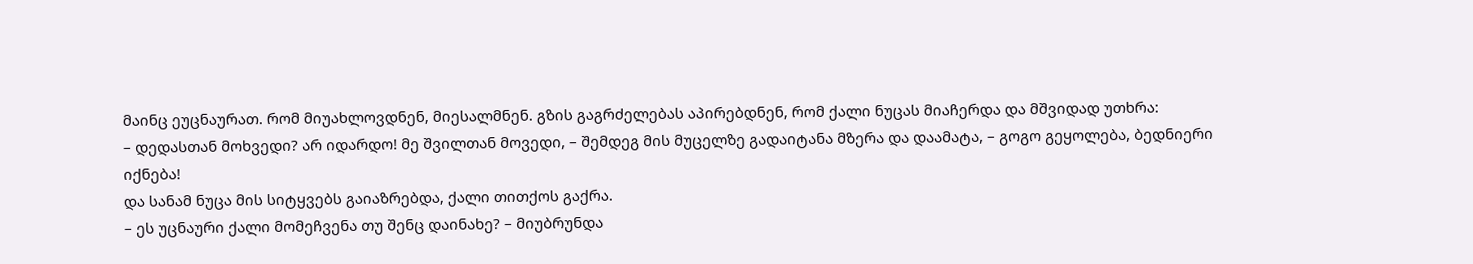მაინც ეუცნაურათ. რომ მიუახლოვდნენ, მიესალმნენ. გზის გაგრძელებას აპირებდნენ, რომ ქალი ნუცას მიაჩერდა და მშვიდად უთხრა:
– დედასთან მოხვედი? არ იდარდო! მე შვილთან მოვედი, – შემდეგ მის მუცელზე გადაიტანა მზერა და დაამატა, – გოგო გეყოლება, ბედნიერი იქნება!
და სანამ ნუცა მის სიტყვებს გაიაზრებდა, ქალი თითქოს გაქრა.
– ეს უცნაური ქალი მომეჩვენა თუ შენც დაინახე? – მიუბრუნდა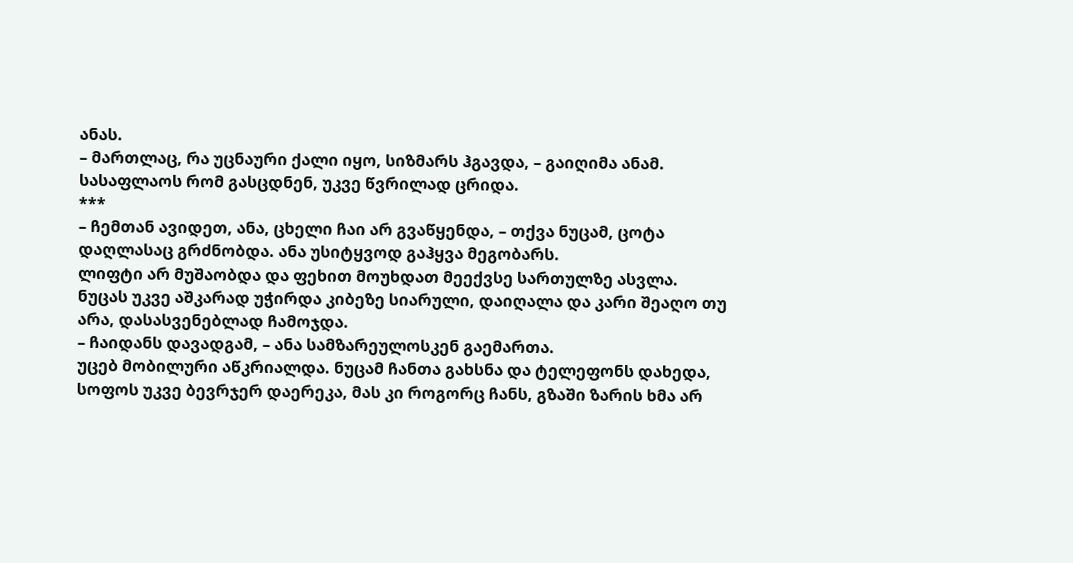ანას.
– მართლაც, რა უცნაური ქალი იყო, სიზმარს ჰგავდა, – გაიღიმა ანამ. სასაფლაოს რომ გასცდნენ, უკვე წვრილად ცრიდა.
***
– ჩემთან ავიდეთ, ანა, ცხელი ჩაი არ გვაწყენდა, – თქვა ნუცამ, ცოტა დაღლასაც გრძნობდა. ანა უსიტყვოდ გაჰყვა მეგობარს.
ლიფტი არ მუშაობდა და ფეხით მოუხდათ მეექვსე სართულზე ასვლა. ნუცას უკვე აშკარად უჭირდა კიბეზე სიარული, დაიღალა და კარი შეაღო თუ არა, დასასვენებლად ჩამოჯდა.
– ჩაიდანს დავადგამ, – ანა სამზარეულოსკენ გაემართა.
უცებ მობილური აწკრიალდა. ნუცამ ჩანთა გახსნა და ტელეფონს დახედა, სოფოს უკვე ბევრჯერ დაერეკა, მას კი როგორც ჩანს, გზაში ზარის ხმა არ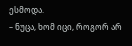ესმოდა.
– ნუცა, ხომ იცი, როგორ არ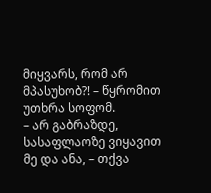მიყვარს, რომ არ მპასუხობ?! – წყრომით უთხრა სოფომ.
– არ გაბრაზდე, სასაფლაოზე ვიყავით მე და ანა, – თქვა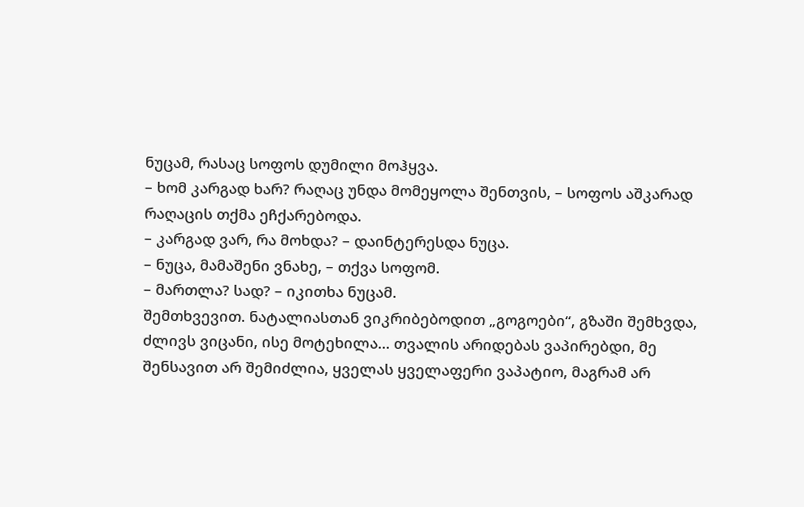ნუცამ, რასაც სოფოს დუმილი მოჰყვა.
– ხომ კარგად ხარ? რაღაც უნდა მომეყოლა შენთვის, – სოფოს აშკარად რაღაცის თქმა ეჩქარებოდა.
– კარგად ვარ, რა მოხდა? – დაინტერესდა ნუცა.
– ნუცა, მამაშენი ვნახე, – თქვა სოფომ.
– მართლა? სად? – იკითხა ნუცამ.
შემთხვევით. ნატალიასთან ვიკრიბებოდით „გოგოები“, გზაში შემხვდა, ძლივს ვიცანი, ისე მოტეხილა... თვალის არიდებას ვაპირებდი, მე შენსავით არ შემიძლია, ყველას ყველაფერი ვაპატიო, მაგრამ არ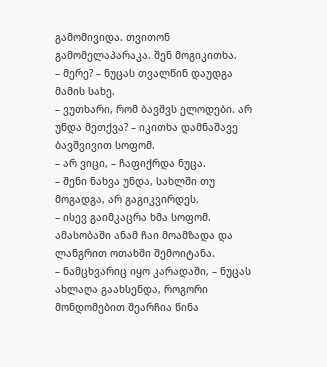გამომივიდა. თვითონ გამომელაპარაკა. შენ მოგიკითხა.
– მერე? – ნუცას თვალწინ დაუდგა მამის სახე.
– ვუთხარი, რომ ბავშვს ელოდები. არ უნდა მეთქვა? – იკითხა დამნაშავე ბავშვივით სოფომ.
– არ ვიცი, – ჩაფიქრდა ნუცა.
– შენი ნახვა უნდა, სახლში თუ მოგადგა, არ გაგიკვირდეს.
– ისევ გაიმკაცრა ხმა სოფომ.
ამასობაში ანამ ჩაი მოამზადა და ლანგრით ოთახში შემოიტანა.
– ნამცხვარიც იყო კარადაში, – ნუცას ახლაღა გაახსენდა, როგორი მონდომებით შეარჩია წინა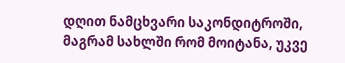დღით ნამცხვარი საკონდიტროში, მაგრამ სახლში რომ მოიტანა, უკვე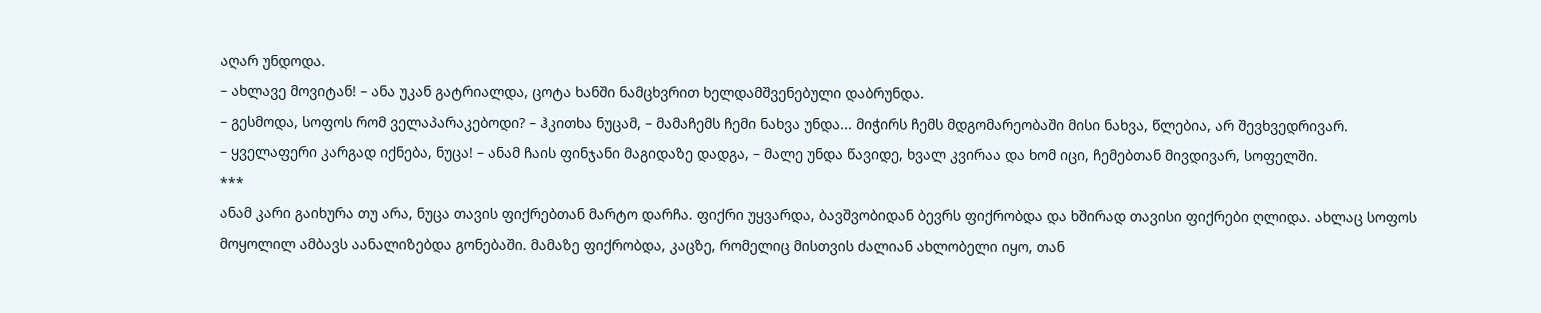აღარ უნდოდა.
– ახლავე მოვიტან! – ანა უკან გატრიალდა, ცოტა ხანში ნამცხვრით ხელდამშვენებული დაბრუნდა.
– გესმოდა, სოფოს რომ ველაპარაკებოდი? – ჰკითხა ნუცამ, – მამაჩემს ჩემი ნახვა უნდა... მიჭირს ჩემს მდგომარეობაში მისი ნახვა, წლებია, არ შევხვედრივარ.
– ყველაფერი კარგად იქნება, ნუცა! – ანამ ჩაის ფინჯანი მაგიდაზე დადგა, – მალე უნდა წავიდე, ხვალ კვირაა და ხომ იცი, ჩემებთან მივდივარ, სოფელში.
***
ანამ კარი გაიხურა თუ არა, ნუცა თავის ფიქრებთან მარტო დარჩა. ფიქრი უყვარდა, ბავშვობიდან ბევრს ფიქრობდა და ხშირად თავისი ფიქრები ღლიდა. ახლაც სოფოს მოყოლილ ამბავს აანალიზებდა გონებაში. მამაზე ფიქრობდა, კაცზე, რომელიც მისთვის ძალიან ახლობელი იყო, თან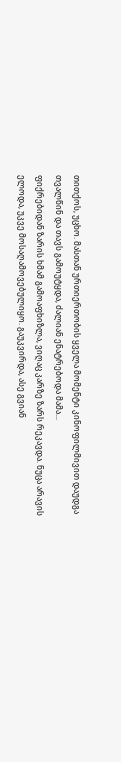თითქოს, უცხო. მასთან ურთიერთობის ყველა მომენტი კინოფილმივით დაუდგა თვალწინ და თავს გამოუტყდა, ძალიან ენატრებოდა მამა...
ფიქრებიდან ზარის ხმამ გამოაფხიზლა, ვიღაც კარზე ზარს რეკავდა. ნუცა არავის ელოდა, უკვე მოსაღამოვებულიყო. გაუკვირდა, ასე გვიან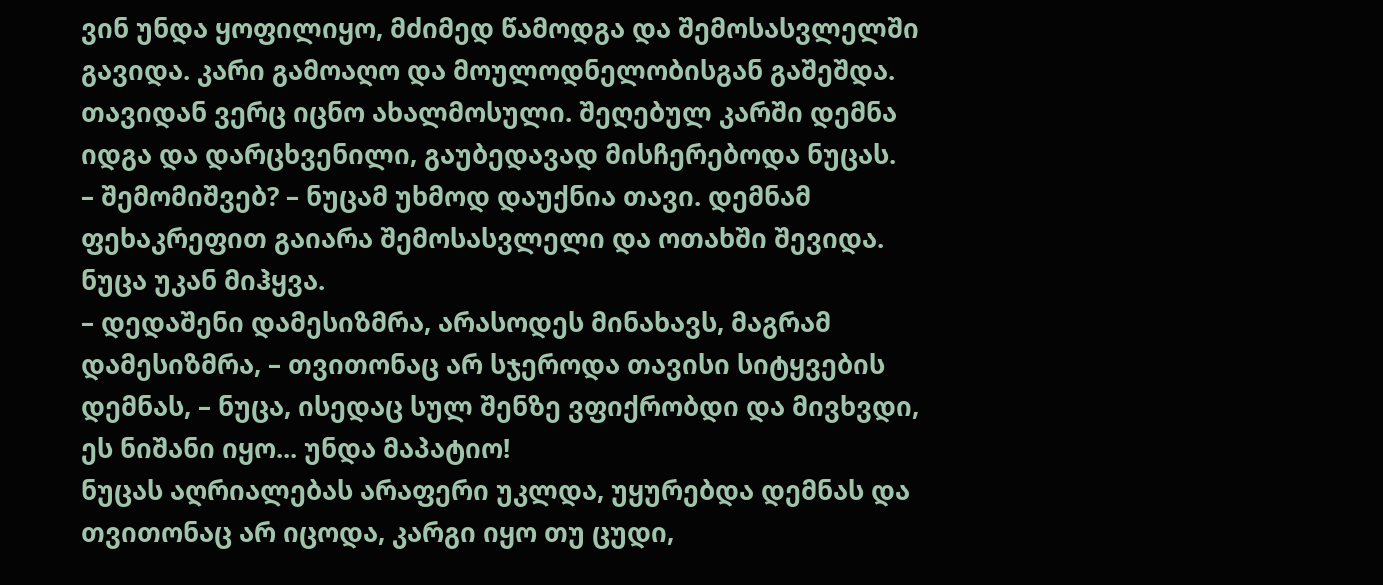ვინ უნდა ყოფილიყო, მძიმედ წამოდგა და შემოსასვლელში გავიდა. კარი გამოაღო და მოულოდნელობისგან გაშეშდა. თავიდან ვერც იცნო ახალმოსული. შეღებულ კარში დემნა იდგა და დარცხვენილი, გაუბედავად მისჩერებოდა ნუცას.
– შემომიშვებ? – ნუცამ უხმოდ დაუქნია თავი. დემნამ ფეხაკრეფით გაიარა შემოსასვლელი და ოთახში შევიდა.
ნუცა უკან მიჰყვა.
– დედაშენი დამესიზმრა, არასოდეს მინახავს, მაგრამ დამესიზმრა, – თვითონაც არ სჯეროდა თავისი სიტყვების დემნას, – ნუცა, ისედაც სულ შენზე ვფიქრობდი და მივხვდი, ეს ნიშანი იყო... უნდა მაპატიო!
ნუცას აღრიალებას არაფერი უკლდა, უყურებდა დემნას და თვითონაც არ იცოდა, კარგი იყო თუ ცუდი,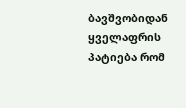ბავშვობიდან ყველაფრის პატიება რომ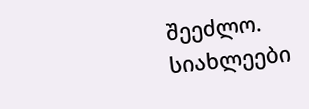შეეძლო.
სიახლეები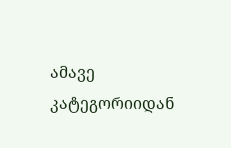ამავე კატეგორიიდან